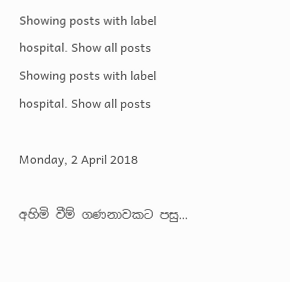Showing posts with label hospital. Show all posts
Showing posts with label hospital. Show all posts

Monday, 2 April 2018

අහිමි වීම් ගණනාවකට පසු...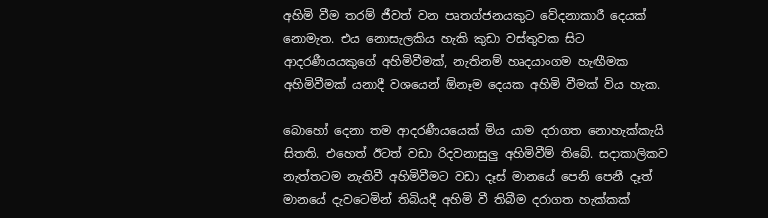අහිමි වීම තරම් ජීවත් වන පෘතග්ජනයකුට වේදනාකාරී දෙයක් නොමැත. එය නොසැලකිය හැකි කුඩා වස්තුවක සිට ආදරණීයයකුගේ අහිමිවීමක්, නැතිනම් හෘදයාංගම හැඟීමක අහිමිවීමක් යනාදී වශයෙන් ඕනෑම දෙයක අහිමි වීමක් විය හැක.

බොහෝ දෙනා තම ආදරණීයයෙක් මිය යාම දරාගත නොහැක්කැයි සිතති. එහෙත් ඊටත් වඩා රිදවනාසුලු අහිමිවීම් තිබේ. සදාකාලිකව නැත්තටම නැතිවී අහිමිවීමට වඩා දෑස් මානයේ පෙනි පෙනී දෑත් මානයේ දැවටෙමින් තිබියදී අහිමි වී තිබීම දරාගත හැක්කක්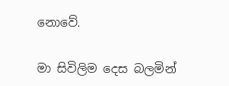නොවේ.

මා සිවිලිම දෙස බලමින්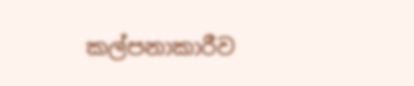කල්පනාකාරීව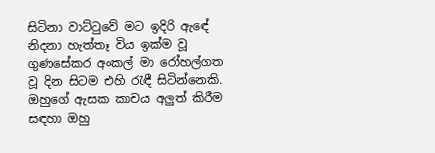සිටිනා වාට්ටුවේ මට ඉදිරි ඇඳේ නිදනා හැත්තෑ විය ඉක්ම වූ ගුණසේකර අංකල් මා රෝහල්ගත වූ දින සිටම එහි රැඳී සිටින්නෙකි. ඔහුගේ ඇසක කාචය අලුත් කිරීම සඳහා ඔහු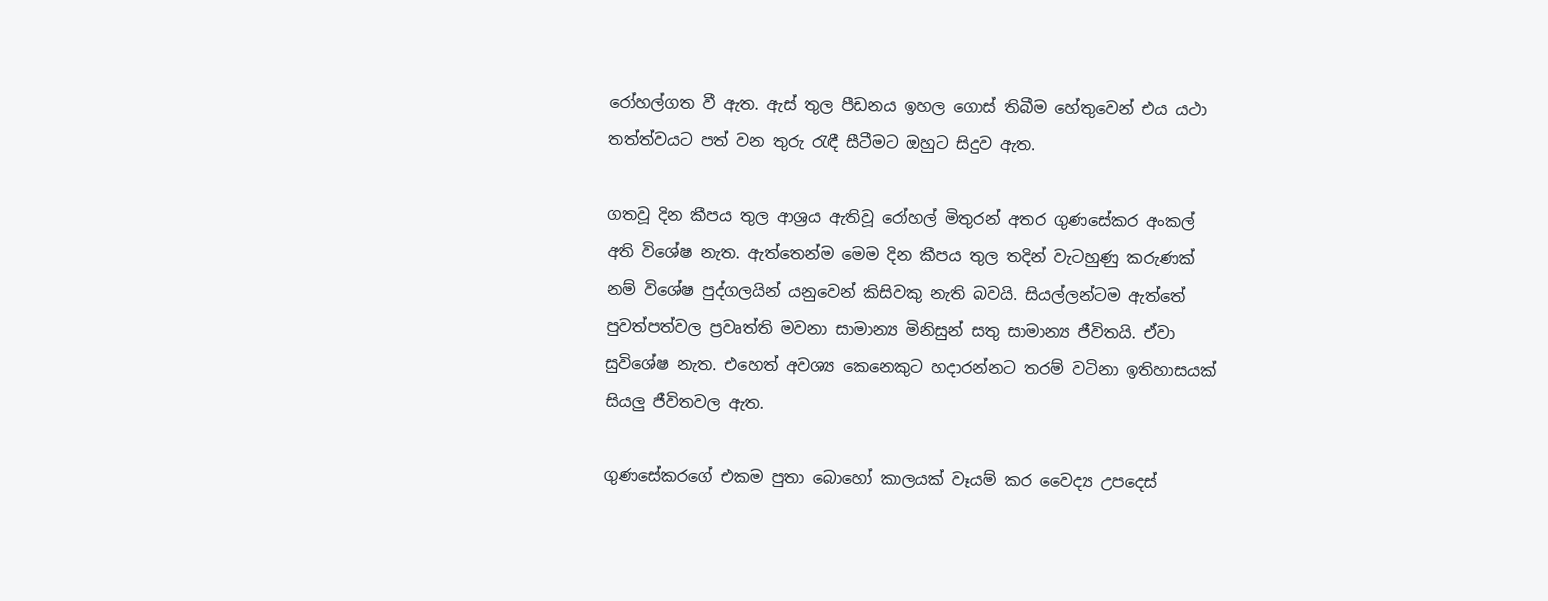රෝහල්ගත වී ඇත. ඇස් තුල පීඩනය ඉහල ගොස් තිබීම හේතුවෙන් එය යථා තත්ත්වයට පත් වන තුරු රැඳී සීටීමට ඔහුට සිදුව ඇත.

ගතවූ දින කීපය තුල ආශ්‍රය ඇතිවූ රෝහල් මිතුරන් අතර ගුණසේකර අංකල් අති විශේෂ නැත. ඇත්තෙන්ම මෙම දින කීපය තුල තදින් වැටහුණු කරුණක් නම් විශේෂ පුද්ගලයින් යනුවෙන් කිසිවකු නැති බවයි. සියල්ලන්ටම ඇත්තේ පුවත්පත්වල ප්‍රවෘත්ති මවනා සාමාන්‍ය මිනිසුන් සතු සාමාන්‍ය ජීවිතයි. ඒවා සුවිශේෂ නැත. එහෙත් අවශ්‍ය කෙනෙකුට හදාරන්නට තරම් වටිනා ඉතිහාසයක් සියලු ජීවිතවල ඇත.

ගුණසේකරගේ එකම පුතා බොහෝ කාලයක් වෑයම් කර වෛද්‍ය උපදෙස්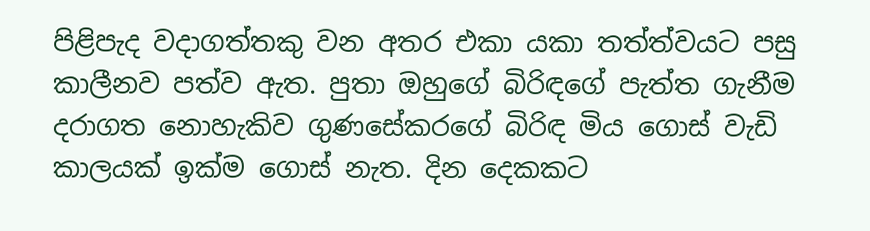පිළිපැද වදාගත්තකු වන අතර එකා යකා තත්ත්වයට පසු කාලීනව පත්ව ඇත. පුතා ඔහුගේ බිරිඳගේ පැත්ත ගැනීම දරාගත නොහැකිව ගුණසේකරගේ බිරිඳ මිය ගොස් වැඩි කාලයක් ඉක්ම ගොස් නැත. දින දෙකකට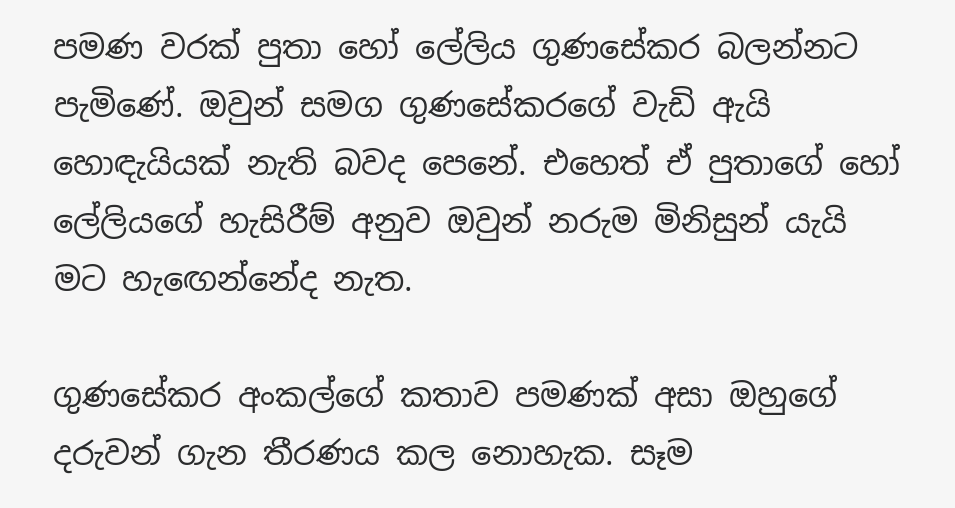පමණ වරක් පුතා හෝ ලේලිය ගුණසේකර බලන්නට පැමිණේ. ඔවුන් සමග ගුණසේකරගේ වැඩි ඇයි හොඳැයියක් නැති බවද පෙනේ. එහෙත් ඒ පුතාගේ හෝ ලේලියගේ හැසිරීම් අනුව ඔවුන් නරුම මිනිසුන් යැයි මට හැඟෙන්නේද නැත.

ගුණසේකර අංකල්ගේ කතාව පමණක් අසා ඔහුගේ දරුවන් ගැන තීරණය කල නොහැක. සෑම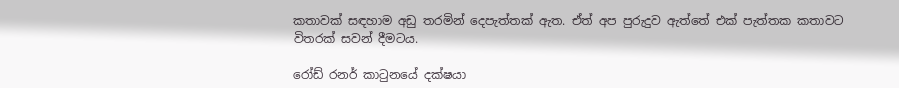කතාවක් සඳහාම අඩු තරමින් දෙපැත්තක් ඇත. ඒත් අප පුරුදුව ඇත්තේ එක් පැත්තක කතාවට විතරක් සවන් දීමටය.

රෝඩ් රනර් කාටුනයේ දක්ෂයා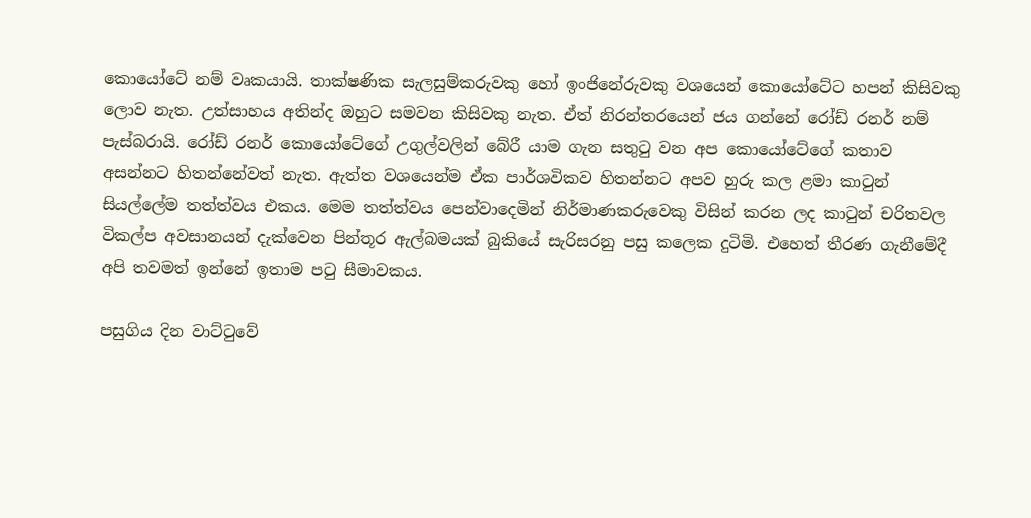කොයෝටේ නම් වෘකයායි. තාක්ෂණික සැලසුම්කරුවකු හෝ ඉංජිනේරුවකු වශයෙන් කොයෝටේට හපන් කිසිවකු ලොව නැත. උත්සාහය අතින්ද ඔහුට සමවන කිසිවකු නැත. ඒත් නිරන්තරයෙන් ජය ගන්නේ රෝඩ් රනර් නම් පැස්බරායි. රෝඩ් රනර් කොයෝටේගේ උගුල්වලින් බේරී යාම ගැන සතුටු වන අප කොයෝටේගේ කතාව අසන්නට හිතන්නේවත් නැත. ඇත්ත වශයෙන්ම ඒක පාර්ශවිකව හිතන්නට අපව හුරු කල ළමා කාටුන් සියල්ලේම තත්ත්වය එකය. මෙම තත්ත්වය පෙන්වාදෙමින් නිර්මාණකරුවෙකු විසින් කරන ලද කාටුන් චරිතවල විකල්ප අවසානයන් දැක්වෙන පින්තූර ඇල්බමයක් බුකියේ සැරිසරනු පසු කලෙක දුටිමි. එහෙත් තීරණ ගැනීමේදී අපි තවමත් ඉන්නේ ඉතාම පටු සීමාවකය.

පසුගිය දින වාට්ටුවේ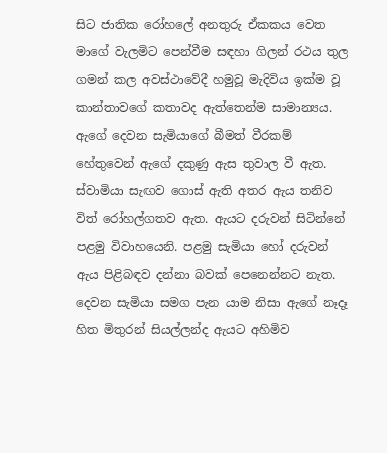සිට ජාතික රෝහලේ අනතුරු ඒකකය වෙත මාගේ වැලමිට පෙන්වීම සඳහා ගිලන් රථය තුල ගමන් කල අවස්ථාවේදී හමුවූ මැදිවිය ඉක්ම වූ කාන්තාවගේ කතාවද ඇත්තෙන්ම සාමාන්‍යය. ඇගේ දෙවන සැමියාගේ බීමත් වීරකම් හේතුවෙන් ඇගේ දකුණු ඇස තුවාල වී ඇත. ස්වාමියා සැඟව ගොස් ඇති අතර ඇය තනිව විත් රෝහල්ගතව ඇත. ඇයට දරුවන් සිටින්නේ පළමු විවාහයෙනි. පළමු සැමියා හෝ දරුවන් ඇය පිළිබඳව දන්නා බවක් පෙනෙන්නට නැත. දෙවන සැමියා සමග පැන යාම නිසා ඇගේ නෑදෑ හිත මිතුරන් සියල්ලන්ද ඇයට අහිමිව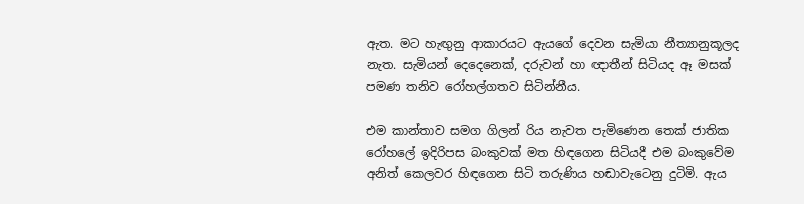ඇත. මට හැඟුනු ආකාරයට ඇයගේ දෙවන සැමියා නීත්‍යානුකූලද නැත. සැමියන් දෙදෙනෙක්, දරුවන් හා ඥාතීන් සිටියද ඈ මසක් පමණ තනිව රෝහල්ගතව සිටින්නීය.

එම කාන්තාව සමග ගිලන් රිය නැවත පැමිණෙන තෙක් ජාතික රෝහලේ ඉදිරිපස බංකුවක් මත හිඳගෙන සිටියදී එම බංකුවේම අනිත් කෙලවර හිඳගෙන සිටි තරුණිය හඬාවැටෙනු දුටිමි. ඇය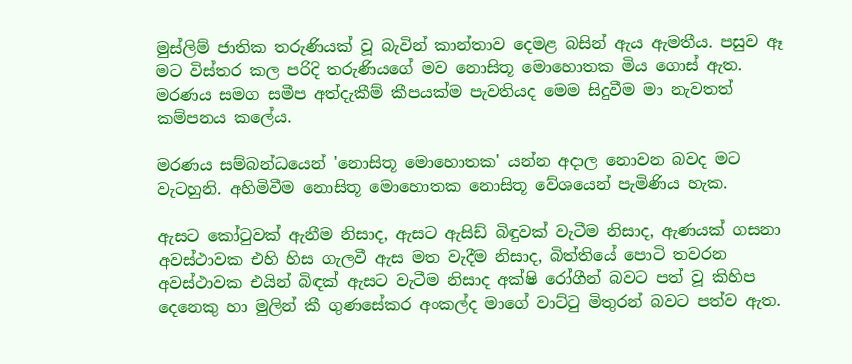මුස්ලිම් ජාතික තරුණියක් වූ බැවින් කාන්තාව දෙමළ බසින් ඇය ඇමතීය. පසුව ඈ මට විස්තර කල පරිදි තරුණියගේ මව නොසිතූ මොහොතක මිය ගොස් ඇත. මරණය සමග සමීප අත්දැකීම් කීපයක්ම පැවතියද මෙම සිදුවීම මා නැවතත් කම්පනය කලේය.

මරණය සම්බන්ධයෙන් 'නොසිතූ මොහොතක' යන්න අදාල නොවන බවද මට වැටහුනි. අහිමිවීම නොසිතූ මොහොතක නොසිතූ වේශයෙන් පැමිණිය හැක.

ඇසට කෝටුවක් ඇනීම නිසාද, ඇසට ඇසිඩ් බිඳුවක් වැටීම නිසාද, ඇණයක් ගසනා අවස්ථාවක එහි හිස ගැලවී ඇස මත වැදීම නිසාද, බිත්තියේ පොටි තවරන අවස්ථාවක එයින් බිඳක් ඇසට වැටීම නිසාද අක්ෂි රෝගීන් බවට පත් වූ කිහිප දෙනෙකු හා මුලින් කී ගුණසේකර අංකල්ද මාගේ වාට්ටු මිතුරන් බවට පත්ව ඇත.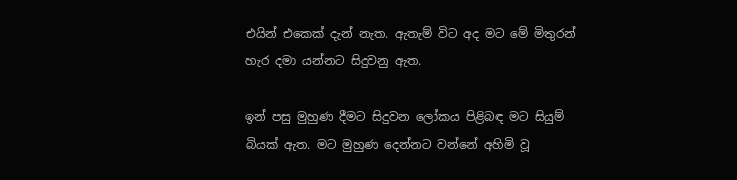එයින් එකෙක් දැන් නැත. ඇතැම් විට අද මට මේ මිතුරන් හැර දමා යන්නට සිදුවනු ඇත.

ඉන් පසු මුහුණ දීමට සිදුවන ලෝකය පිළිබඳ මට සියුම් බියක් ඇත. මට මුහුණ දෙන්නට වන්නේ අහිමි වූ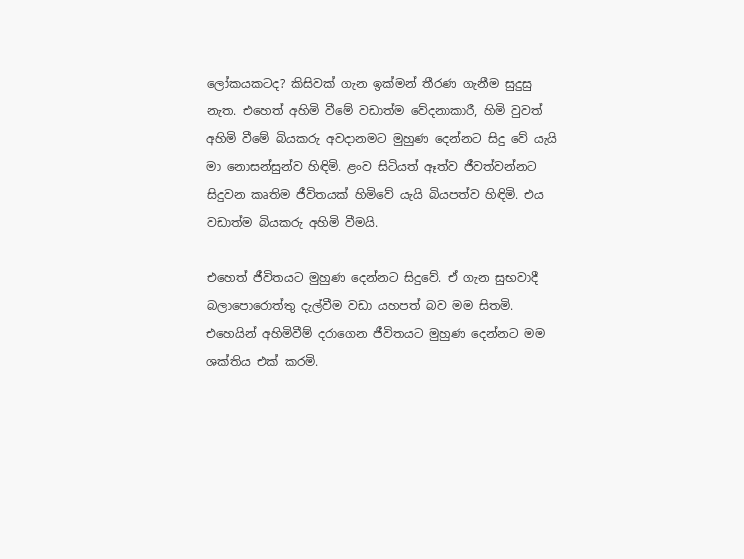ලෝකයකටද? කිසිවක් ගැන ඉක්මන් තීරණ ගැනීම සුදුසු නැත. එහෙත් අහිමි වීමේ වඩාත්ම වේදනාකාරී, හිමි වුවත් අහිමි වීමේ බියකරු අවදානමට මුහුණ දෙන්නට සිදු වේ යැයි මා නොසන්සුන්ව හිඳිමි. ළංව සිටියත් ඈත්ව ජීවත්වන්නට සිදුවන කෘතිම ජීවිතයක් හිමිවේ යැයි බියපත්ව හිඳිමි. එය වඩාත්ම බියකරු අහිමි වීමයි.

එහෙත් ජීවිතයට මුහුණ දෙන්නට සිදුවේ. ඒ ගැන සුභවාදී බලාපොරොත්තු දැල්වීම වඩා යහපත් බව මම සිතමි. එහෙයින් අහිමිවීම් දරාගෙන ජීවිතයට මුහුණ දෙන්නට මම ශක්තිය එක් කරමි.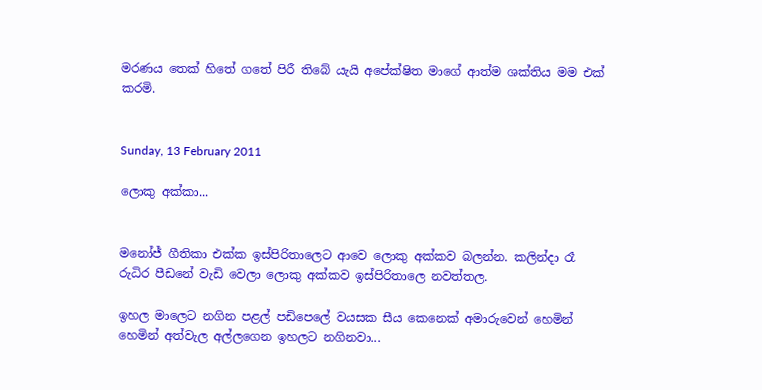මරණය තෙක් හිතේ ගතේ පිරී තිබේ යැයි අපේක්ෂිත මාගේ ආත්ම ශක්තිය මම එක් කරමි.


Sunday, 13 February 2011

ලොකු අක්කා...


මනෝජ් ගීතිකා එක්ක ඉස්පිරිතාලෙට ආවෙ ලොකු අක්කව බලන්න. කලින්දා රෑ රුධිර පීඩනේ වැඩි වෙලා ලොකු අක්කව ඉස්පිරිතාලෙ නවත්තල.

ඉහල මාලෙට නගින පළල් පඩිපෙලේ වයසක සීය කෙනෙක් අමාරුවෙන් හෙමින් හෙමින් අත්වැල අල්ලගෙන ඉහලට නගිනවා...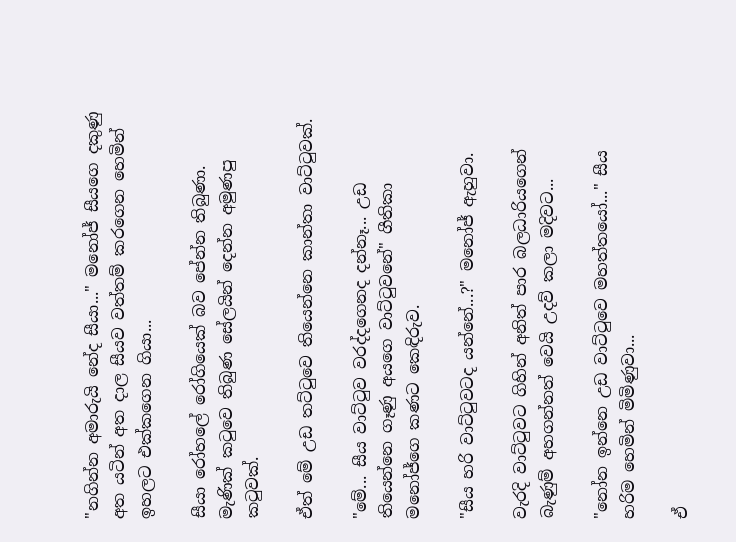"නගින්න අමාරුයි නේද සීයා..." මනෝජ් සීයගෙ දකුණු අත යටින් අත දාල සීයව වත්තම් කරගෙන හෙමින් ඉහලට එක්කගෙන ගියා...

සීයා රෝහලේ රෝගියෙක් බව පේන්න තිබුණා. මැණික් කටුවෙ තිබුණ සේලයින් දෙන්න අමුණපු කටුවක්.

ඒත් මේ උඩ තට්ටුවෙ තියෙන්නෙ කාන්තා වාට්ටුවක්.

"මේ... සීය වාට්ටුව වරද්දගෙනද දන්නෑ... උඩ තියෙන්නෙ ගෑණු අයගෙ වාට්ටුවනේ" ගීතිකා මනෝජ්ගෙ කණට කෙඳිරුව.

"සීය හරි වාට්ටුවටද යන්නේ...?" මනෝජ් ඇහුවා.

වැරදි වාට්ටුවට ගිහින් අනිත් පාර බලධාරියගෙන් බැණුම් අහගන්නත් වෙයි උදව් කලා මදිවට...

"නෝන ඉන්නෙ උඩ වාට්ටුවෙ මහත්තයෝ..." සීය හරිම හෙමින් මිමිණුවා...

ඒ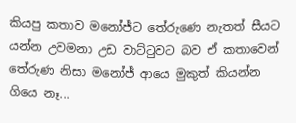කියපු කතාව මනෝජ්ට තේරුණෙ නැතත් සීයට යන්න උවමනා උඩ වාට්ටුවට බව ඒ කතාවෙන් තේරුණ නිසා මනෝජ් ආයෙ මුකුත් කියන්න ගියෙ නෑ...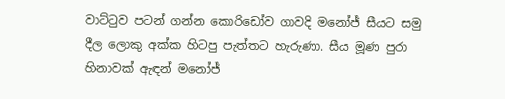වාට්ටුව පටන් ගන්න කොරිඩෝව ගාවදි මනෝජ් සීය‍ට සමු දීල ලොකු අක්ක හිටපු පැත්තට හැරුණා. සීය මූණ පුරා හිනාවක් ඇඳන් මනෝජ්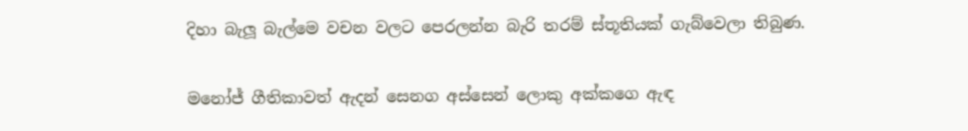දිහා බැලූ බැල්මෙ වචන වලට පෙරලන්න බැරි තරම් ස්තූතියක් ගැබ්වෙලා තිබුණ.

මනෝජ් ගීතිකාවත් ඇදන් සෙනග අස්සෙන් ලොකු අක්කගෙ ඇඳ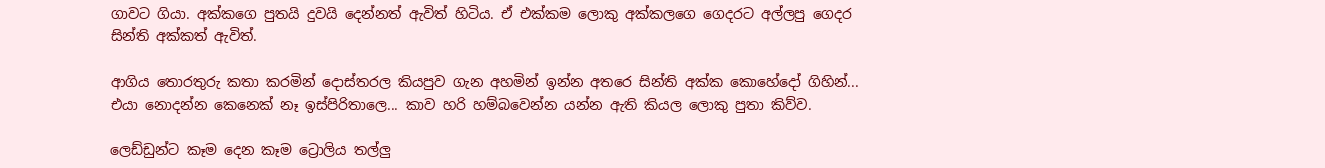ගාවට ගියා. අක්කගෙ පුතයි දුවයි දෙන්නත් ඇවිත් හිටිය. ඒ එක්කම ලොකු අක්කලගෙ ගෙදරට අල්ලපු ගෙදර සින්ති අක්කත් ඇවිත්.

ආගිය තොරතුරු කතා කරමින් දොස්තරල කියපුව ගැන අහමින් ඉන්න අතරෙ සින්ති අක්ක කොහේදෝ ගිහින්... එයා නොදන්න කෙනෙක් නෑ ඉස්පිරිතාලෙ... කාව හරි හම්බවෙන්න යන්න ඇති කියල ලොකු පුතා කිව්ව.

ලෙඩ්ඩුන්ට කෑම දෙන කෑම ට්‍රොලිය තල්ලු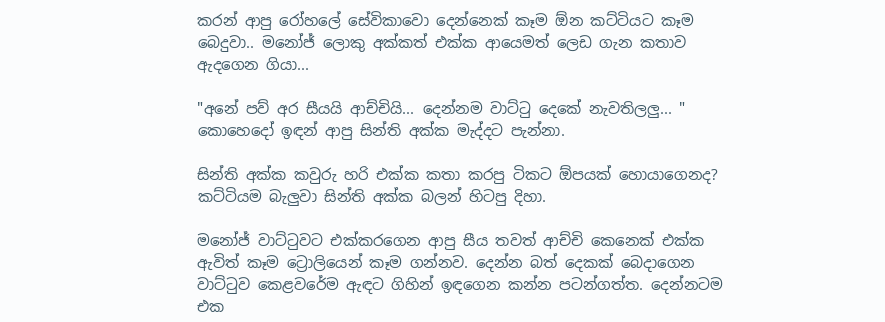කරන් ආපු රෝහලේ සේවිකාවො දෙන්නෙක් කෑම ඕන කට්ටියට කෑම බෙදුවා.. මනෝජ් ලොකු අක්කත් එක්ක ආයෙමත් ලෙඩ ගැන කතාව ඇදගෙන ගියා...

"අනේ පව් අර සීයයි ආච්චියි... දෙන්නම වාට්ටු දෙකේ නැවතිලලු... " කොහෙදෝ ඉඳන් ආපු සින්ති අක්ක මැද්දට පැන්නා.

සින්ති අක්ක කවුරු හරි එක්ක කතා කරපු ටිකට ඕපයක් හොයාගෙනද? කට්ටියම බැලුවා සින්ති අක්ක බලන් හිටපු දිහා.

මනෝජ් වාට්ටුවට එක්කරගෙන ආපු සීය තවත් ආච්චි කෙනෙක් එක්ක ඇවිත් කෑම ට්‍රොලියෙන් කෑම ගන්නව. දෙන්න බත් දෙකක් බෙදාගෙන වාට්ටුව කෙළවරේම ඇ‍‍ඳට ගිහින් ඉඳගෙන කන්න පටන්ගත්ත. දෙන්නටම එක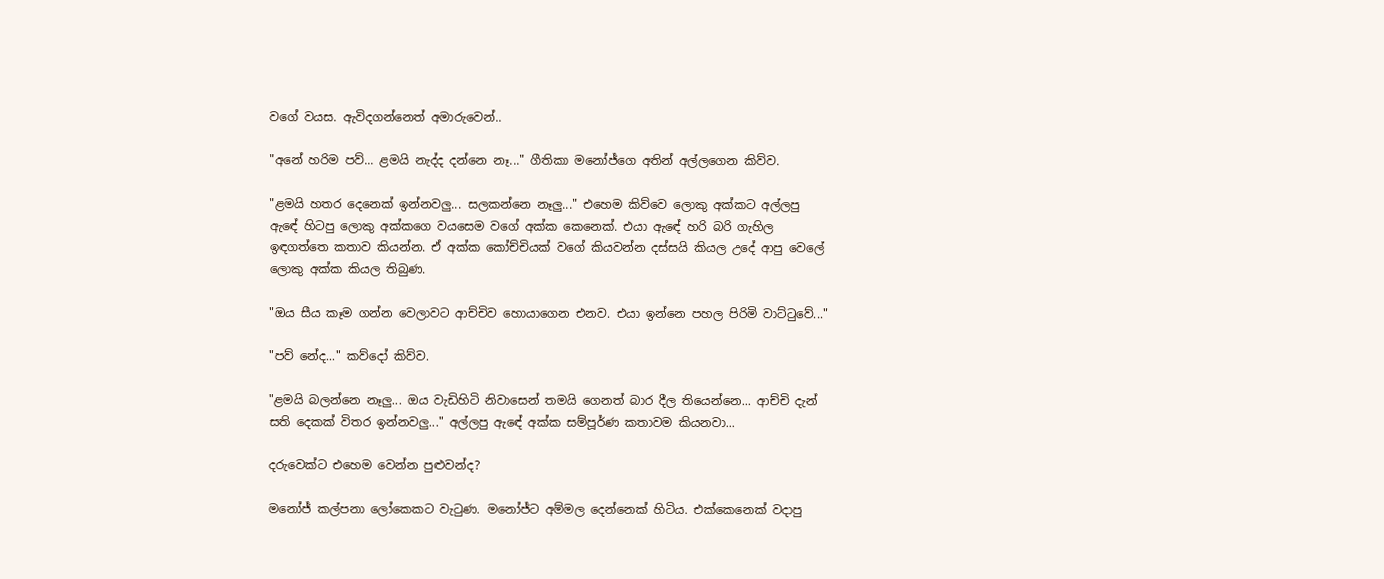වගේ වයස. ඇවිදගන්නෙත් අමාරුවෙන්..

"අනේ හරිම පව්... ළමයි නැද්ද දන්නෙ නෑ..." ගීතිකා මනෝජ්ගෙ අතින් අල්ලගෙන කිව්ව.

"ළමයි හතර දෙනෙක් ඉන්නවලු... සලකන්නෙ නෑලු..." එහෙම කිව්වෙ ලොකු අක්කට අල්ලපු ඇ‍ඳේ හිටපු ලොකු අක්කගෙ වයසෙම වගේ අක්ක කෙනෙක්. එයා ඇ‍ඳේ හරි බරි ගැහිල ඉඳගත්තෙ කතාව කියන්න. ඒ අක්ක කෝච්චියක් වගේ කියවන්න දස්සයි කියල උදේ ආපු වෙලේ ලොකු අක්ක කියල තිබුණ.

"ඔය සීය කෑම ගන්න වෙලාවට ආච්චිව හොයාගෙන එනව. එයා ඉන්නෙ පහල පිරිමි වාට්ටුවේ..."

"පව් නේද..." කව්දෝ කිව්ව.

"ළමයි බලන්නෙ නෑලු... ඔය වැඩිහිටි නිවාසෙන් තමයි ගෙනත් බාර දීල තියෙන්නෙ... ආච්චි දැන් සති දෙකක් විතර ඉන්නවලු..." අල්ලපු ඇ‍ඳේ අක්ක සම්පූර්ණ කතාවම කියනවා...

දරුවෙක්ට එහෙම වෙන්න පුළුවන්ද?

මනෝජ් කල්පනා ලෝකෙකට වැටුණ. මනෝජ්ට අම්මල දෙන්නෙක් හිටිය. එක්කෙනෙක් වදාපු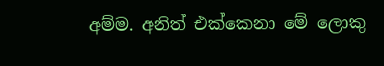අම්ම. අනිත් එක්කෙනා මේ ලොකු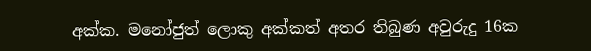අක්ක. මනෝජුත් ලොකු අක්කත් අතර තිබුණ අවුරුදු 16ක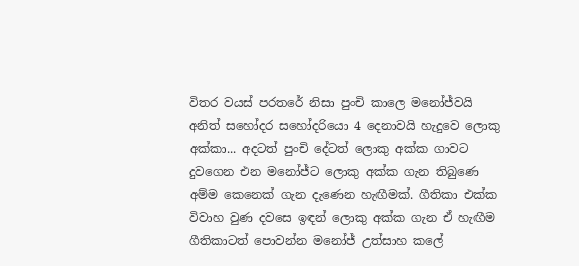විතර වයස් පරතරේ නිසා පුංචි කාලෙ මනෝජ්වයි අනිත් සහෝදර සහෝදරියො 4 දෙනාවයි හැදුවෙ ලොකු අක්කා... අදටත් පුංචි දේටත් ‍ලොකු අක්ක ගාවට දුවගෙන එන මනෝජ්ට ලොකු අක්ක ගැන තිබුණෙ අම්ම කෙනෙක් ගැන දැණෙන හැඟීමක්. ගීතිකා එක්ක විවාහ වුණ දවසෙ ඉඳන් ලොකු අක්ක ගැන ඒ හැඟීම ගීතිකාටත් පොවන්න මනෝජ් උත්සාහ කලේ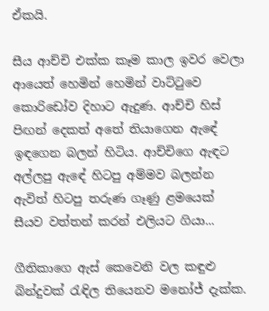ඒකයි.

සීය ආච්චි එක්ක කෑම කාල ඉවර වෙලා ආයෙත් හෙමින් හෙමින් වාට්ටුවෙ කොරිඩෝව දිහාට ඇදුණ. ආච්චි හිස් පිඟන් දෙකත් අතේ තියාගෙන ඇ‍ඳේ ඉඳගෙන බලන් හිටිය. ආච්චිගෙ ඇ‍ඳට අල්ලපු ඇ‍ඳේ හිටපු අම්මව බලන්න ඇවිත් හිටපු තරුණ ගෑණු ළමයෙක් සීයව වත්තන් කරන් එලියට ගියා...

ගීතිකාගෙ ඇස් කෙවෙනි වල කඳුළු බින්දුවක් රැඳිල තියෙනව මනෝජ් දැක්ක.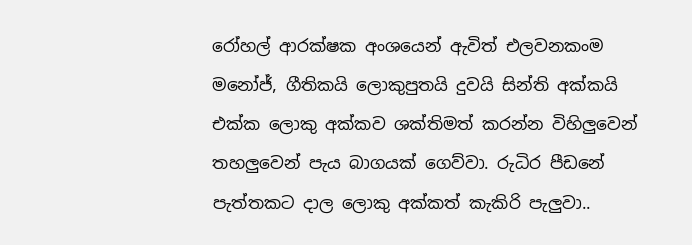රෝහල් ආරක්ෂක අංශයෙන් ඇවිත් එලවනකංම මනෝජ්, ගීතිකයි ලොකුපුතයි දුවයි සින්ති අක්කයි එක්ක ලොකු අක්කව ශක්තිමත් කරන්න විහිලුවෙන් තහලුවෙන් පැය බාගයක් ගෙව්වා. රුධිර පීඩනේ පැත්තකට දාල ලොකු අක්කත් කැකිරි පැලුවා..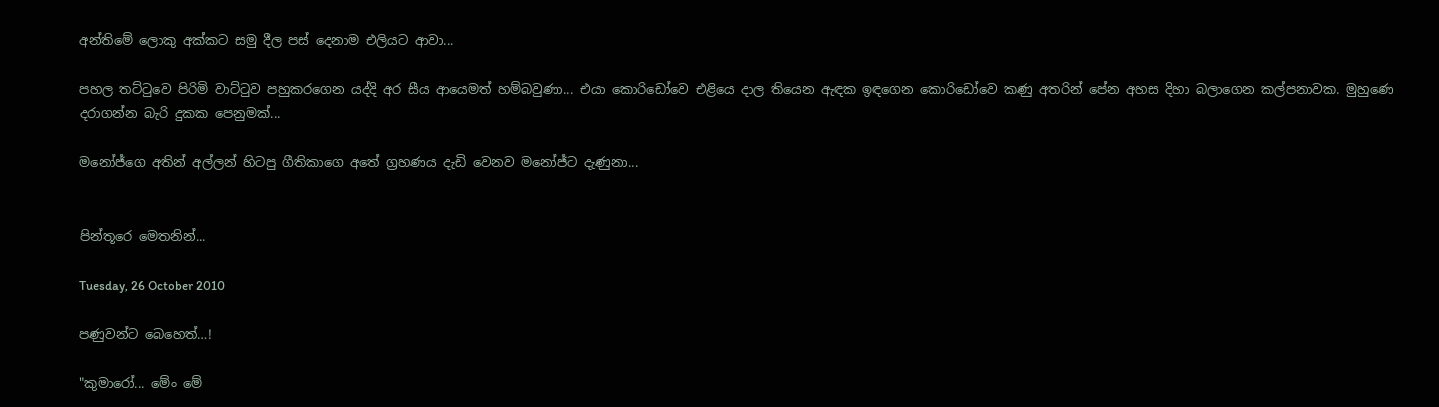අන්තිමේ ලොකු අක්කට සමු දීල පස් දෙනාම එලියට ආවා...

පහල තට්ටුවෙ පිරිමි වාට්ටුව පහුකරගෙන යද්දි අර සීය ආයෙමත් හම්බවුණා... එයා කොරිඩෝවෙ එළියෙ දාල තියෙන ඇඳක ඉඳගෙන කොරිඩෝවෙ කණු අතරින් පේන අහස දිහා බලාගෙන කල්පනාවක. මුහුණෙ දරාගන්න බැරි දුකක පෙනුමක්...

මනෝජ්ගෙ අතින් අල්ලන් හිටපු ගීතිකාගෙ අතේ ග්‍රහණය දැඩි වෙනව මනෝජ්ට දැණුනා...


පින්තූරෙ මෙතනින්...

Tuesday, 26 October 2010

පණුවන්ට බෙහෙත්…!

"කුමාරෝ... මේං මේ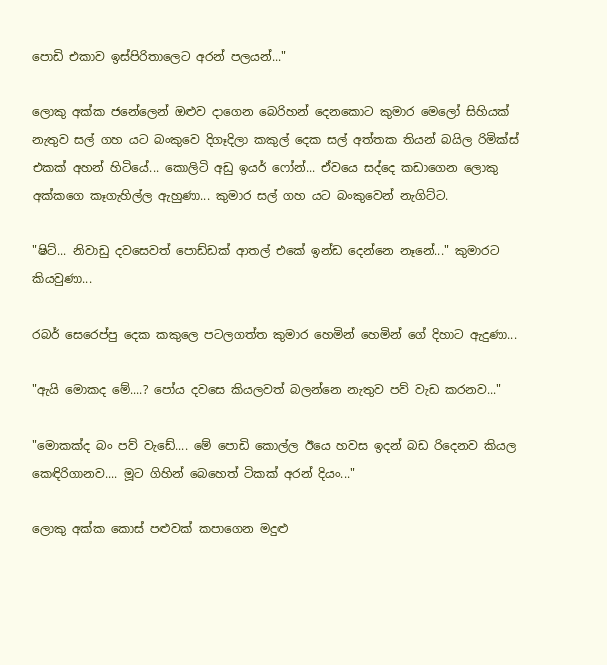පොඩි එකාව ඉස්පිරිතාලෙට අරන් පලයන්..."

ලොකු අක්ක ජනේලෙන් ඔළුව දාගෙන බෙරිහන් දෙනකොට කුමාර මෙලෝ සිහියක් නැතුව සල් ගහ යට බංකුවෙ දිගෑදිලා කකුල් දෙක සල් අත්තක තියන් බයිල රිමික්ස් එකක් අහන් හිටියේ... කොලිටි අඩු ඉයර් ෆෝන්... ඒවයෙ සද්දෙ කඩාගෙන ලොකු අක්කගෙ කෑගැහිල්ල ඇහුණා... කුමාර සල් ගහ යට බංකුවෙන් නැගිට්ට.

"ෂිට්... නිවාඩු දවසෙවත් පොඩ්ඩක් ආතල් එකේ ඉන්ඩ දෙන්නෙ නෑනේ..." කුමාරට කියවුණා...

රබර් සෙරෙප්පු දෙක කකුලෙ පටලගත්ත කුමාර හෙමින් හෙමින් ගේ දිහාට ඇදුණා...

"ඇයි මොකද මේ....? පෝය දවසෙ කියලවත් බලන්නෙ නැතුව පව් වැඩ කරනව..."

"මොකක්ද බං පව් වැඩේ.... මේ පොඩි කොල්ල ඊයෙ හවස ඉදන් ‍බඩ රිදෙනව කියල කෙඳිරිගානව.... මූට ගිහින් බෙහෙත් ටිකක් අරන් දියං..."

ලොකු අක්ක කොස් පළුවක් කපාගෙන මදුළු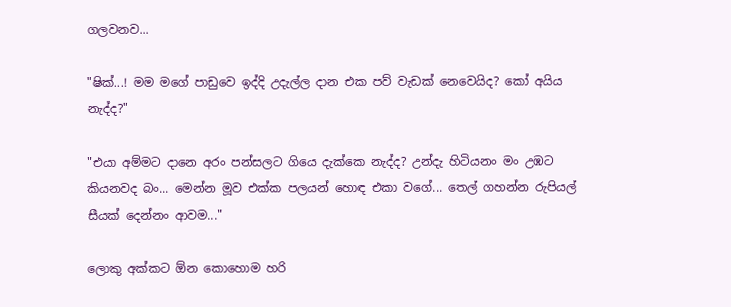ගලවනව...

"ෂික්...! මම මගේ පාඩුවෙ ඉද්දි උදැල්ල දාන එක පව් වැඩක් නෙවෙයිද? කෝ අයිය නැද්ද?"

"එයා අම්මට දානෙ අරං පන්සලට ගියෙ දැක්කෙ නැද්ද? උන්දැ හිටියනං මං උඹට කියනවද බං... මෙන්න මූව එක්ක පලයන් හොඳ එකා වගේ... තෙල් ගහන්න රුපියල් සීයක් දෙන්නං ආවම..."

ලොකු අක්කට ඕන කොහොම හරි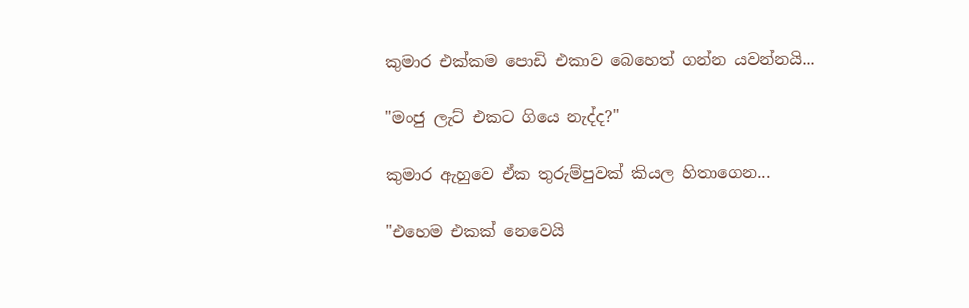කුමාර එක්කම පොඩි එකාව බෙහෙත් ගන්න යවන්නයි...

"මංජු ලැට් එකට ගියෙ නැද්ද?"

කුමාර ඇහුවෙ ඒක තුරුම්පුවක් කියල හිතාගෙන...

"එහෙම එකක් නෙවෙයි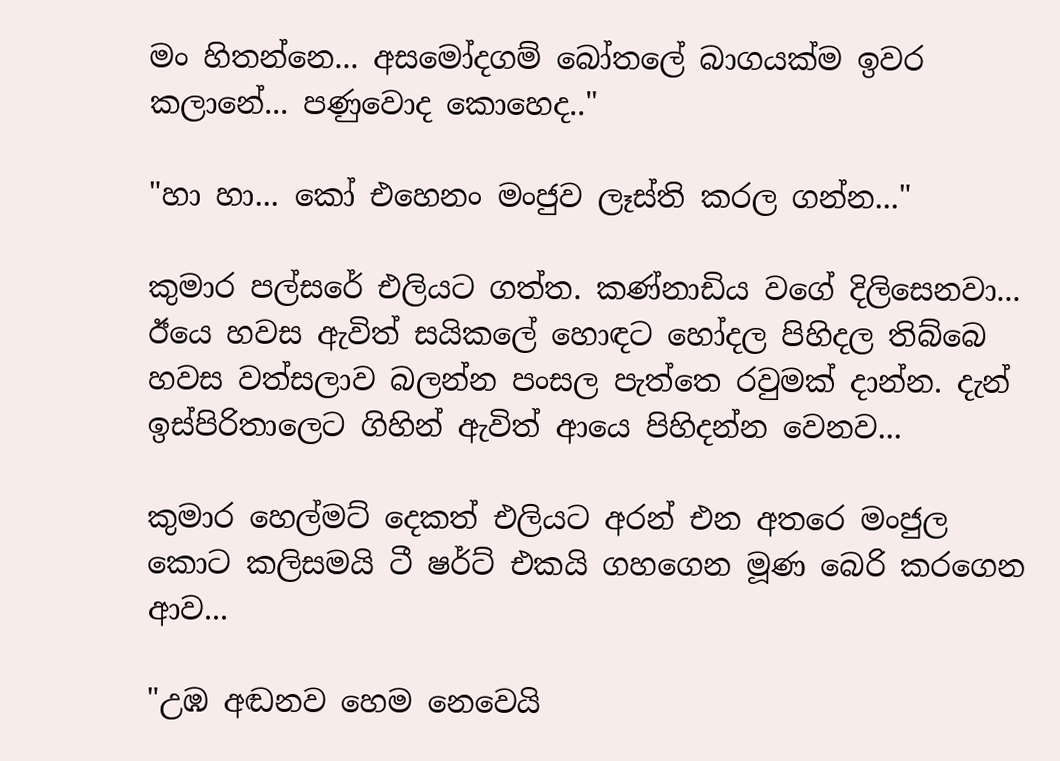මං හිතන්නෙ... අසමෝදගම් බෝතලේ බාගයක්ම ඉවර කලානේ... පණුවොද කොහෙද.."

"හා හා... කෝ එහෙනං මංජුව ලෑස්ති කරල ගන්න..."

කුමාර පල්සරේ එලියට ගත්ත. කණ්නාඩිය වගේ දිලිසෙනවා... ඊයෙ හවස ඇවිත් සයිකලේ හොඳට හෝදල පිහිදල තිබ්බෙ හවස වත්සලාව බලන්න පංසල පැත්තෙ රවුමක් දාන්න. දැන් ඉස්පිරිතාලෙට ගිහින් ඇවිත් ආයෙ පිහිදන්න වෙනව...

කුමාර හෙල්මට් දෙකත් එලියට අරන් එන අතරෙ මංජුල කොට කලිසමයි ටී ෂර්ට් එකයි ගහගෙන මූණ බෙරි කරගෙන ආව...

"උඹ අඬනව හෙම නෙවෙයි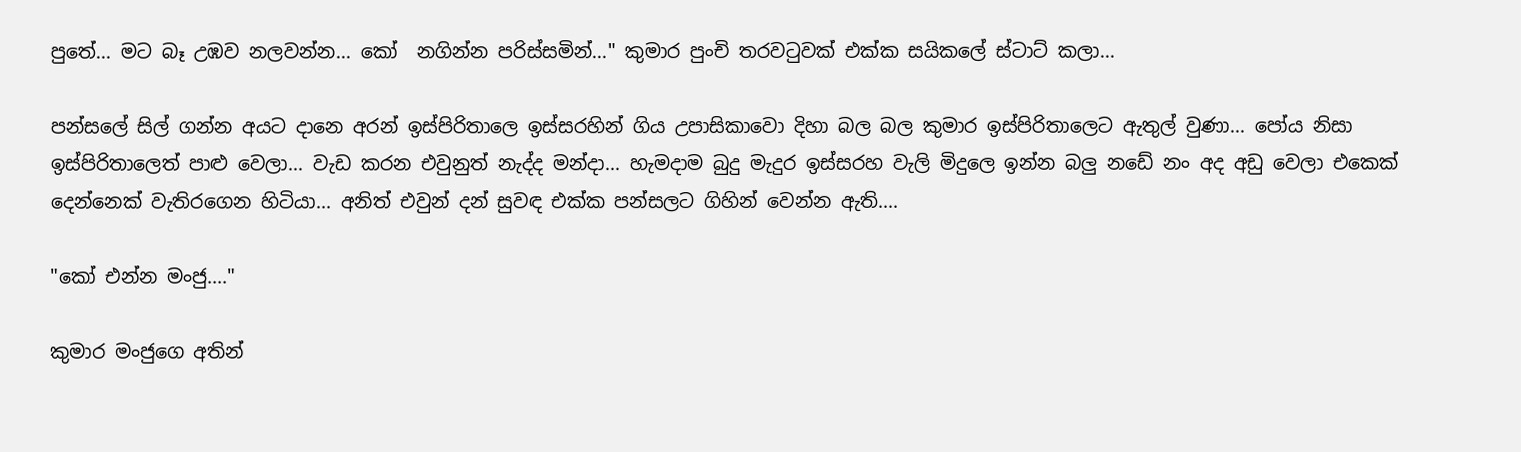පුතේ... මට බෑ උඹව නලවන්න... කෝ  නගින්න පරිස්සමින්..." කුමාර පුංචි තරවටුවක් එක්ක සයිකලේ ස්ටාට් කලා...

පන්සලේ සිල් ගන්න අයට දානෙ අරන් ඉස්පිරිතාලෙ ඉස්සරහින් ගිය උපාසිකාවො දිහා බල බල කුමාර ඉස්පිරිතාලෙට ඇතුල් වුණා... පෝය නිසා ඉස්පිරිතාලෙත් පාළු වෙලා... වැඩ කරන එවුනුත් නැද්ද මන්දා... හැමදාම බුදු මැදුර ඉස්සරහ වැලි මිදුලෙ ඉන්න බලු නඩේ නං අද අඩු වෙලා එකෙක් දෙන්නෙක් වැතිරගෙන හිටියා... අනිත් එවුන් දන් සුවඳ එක්ක පන්සලට ගිහින් වෙන්න ඇති....

"කෝ එන්න මංජු...."

කුමාර මංජුගෙ අතින්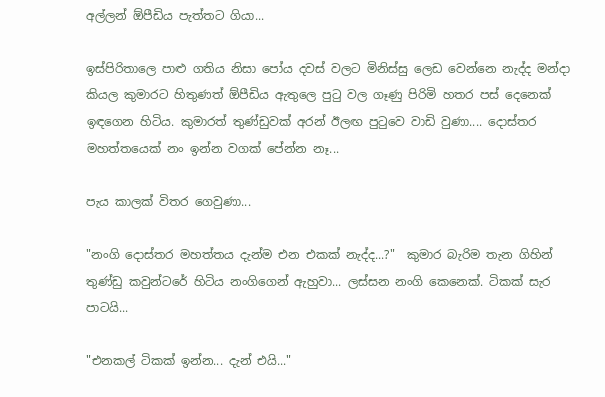අල්ලන් ඕපීඩිය පැත්තට ගියා...

ඉස්පිරිතාලෙ පාළු ගතිය නිසා පෝය දවස් වලට මිනිස්සු ලෙඩ වෙන්නෙ නැද්ද මන්දා කියල කුමාරට හිතුණත් ඕපීඩිය ඇතුලෙ පුටු වල ගෑණු පිරිමි හතර පස් දෙනෙක් ඉඳගෙන හිටිය. කුමාරත් තුණ්ඩුවක් අරන් ඊලඟ පුටුවෙ වාඩි වුණා.... දොස්තර මහත්තයෙක් නං ඉන්න වගක් පේන්න නෑ...

පැය කාලක් විතර ගෙවුණා...

"නංගි දොස්තර මහත්තය දැන්ම එන එකක් නැද්ද...?"  කුමාර බැරිම තැන ගිහින් තුණ්ඩු කවුන්ටරේ හිටිය නංගිගෙන් ඇහුවා... ලස්සන නංගි කෙනෙක්. ටිකක් සැර පාටයි...

"එනකල් ටිකක් ඉන්න... දැන් එයි..."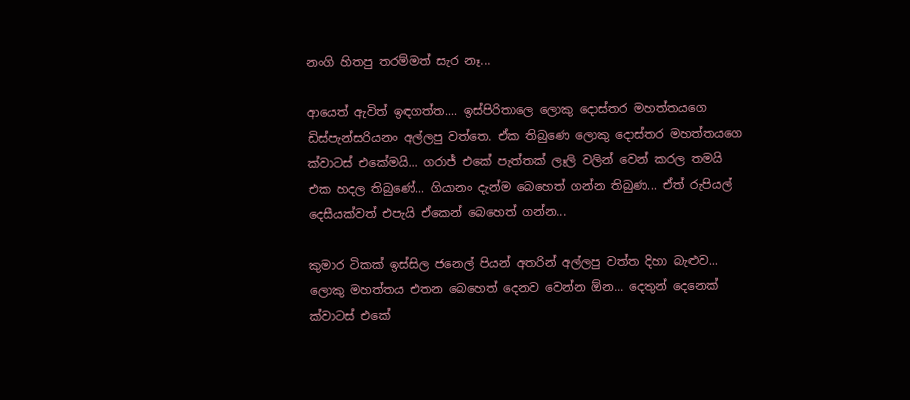නංගි හිතපු තරම්මත් සැර නෑ...

ආයෙත් ඇවිත් ඉඳගත්ත.... ඉස්පිරිතාලෙ ලොකු දොස්තර මහත්තයගෙ ඩිස්පැන්සරියනං අල්ලපු වත්තෙ. ඒක තිබුණෙ ලොකු දොස්තර මහත්තයගෙ ක්වාටස් එකේමයි... ගරාජ් එකේ පැත්තක් ලෑලි වලින් වෙන් කරල තමයි එක හදල තිබුණේ... ගියානං දැන්ම බෙහෙත් ගන්න තිබුණ... ඒත් රුපියල් දෙසීයක්වත් එපැයි ඒකෙන් බෙහෙත් ගන්න...

කුමාර ටිකක් ඉස්සිල ජනෙල් පියන් අතරින් අල්ලපු වත්ත දිහා බැළුව... ලොකු මහත්තය එතන බෙහෙත් දෙනව වෙන්න ඕන... දෙතුන් දෙනෙක් ක්වාටස් එකේ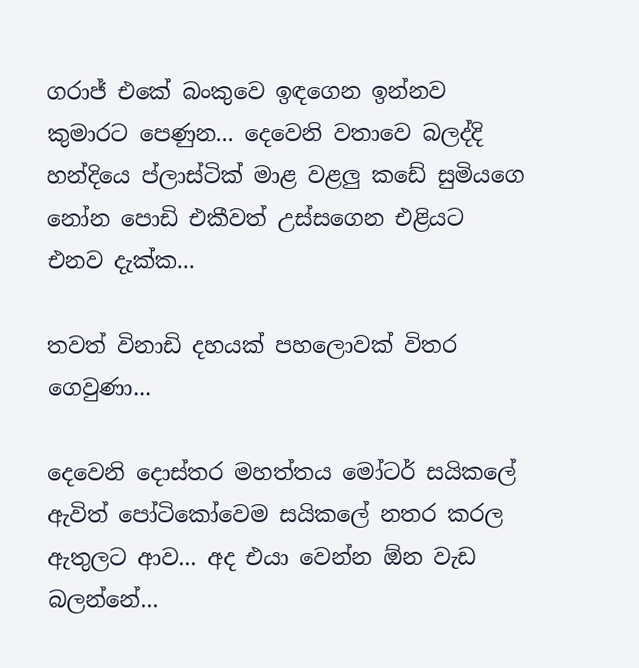ගරාජ් එකේ බංකුවෙ ඉඳගෙන ඉන්නව කුමාරට පෙණුන... දෙවෙනි වතාවෙ බලද්දි හන්දියෙ ප්ලාස්ටික් මාළ වළලු කඩේ සුමියගෙ නෝන පොඩි එකීවත් උස්සගෙන එළියට එනව දැක්ක...

තවත් විනාඩි දහයක් පහලොවක් විතර ගෙවුණා...

දෙවෙනි දොස්තර මහත්තය මෝටර් සයිකලේ ඇවිත් පෝටිකෝවෙම සයිකලේ නතර කරල ඇතුලට ආව... අද එයා වෙන්න ඕන වැඩ බලන්නේ...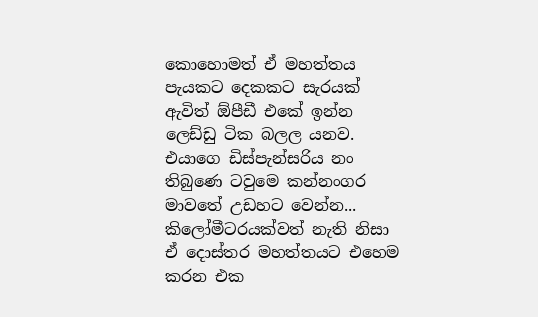කොහොමත් ඒ මහත්තය පැයකට දෙකකට සැරයක් ඇවිත් ඕපීඩී එකේ ඉන්න ලෙඩ්ඩු ටික බලල යනව. එයාගෙ ඩිස්පැන්සරිය නං තිබුණෙ ටවුමෙ කන්නංගර මාවතේ උඩහට වෙන්න... කිලෝමීටරයක්වත් නැති නිසා ඒ දොස්තර මහත්තයට එහෙම කරන එක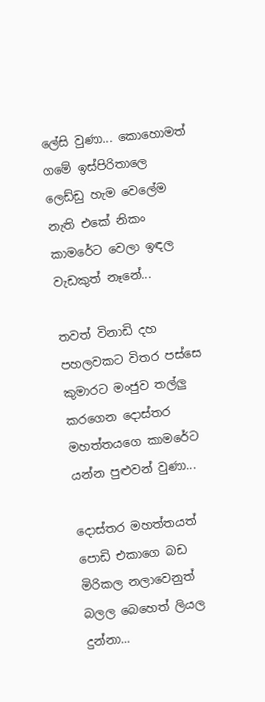ලේසි වුණා... කොහොමත් ගමේ ඉස්පිරිතාලෙ ලෙඩ්ඩු හැම වෙලේම නැති එකේ නිකං කාමරේට වෙලා ඉඳල වැඩකුත් නෑනේ...

තවත් විනාඩි දහ පහලවකට විතර පස්සෙ කුමාරට මංජුව තල්ලු කරගෙන දොස්තර මහත්තයගෙ කාමරේට යන්න පුළුවන් වුණා...

දොස්තර මහත්තයත් පොඩි එකාගෙ බඩ මිරිකල නලාවෙනුත් බලල බෙහෙත් ලියල දුන්නා...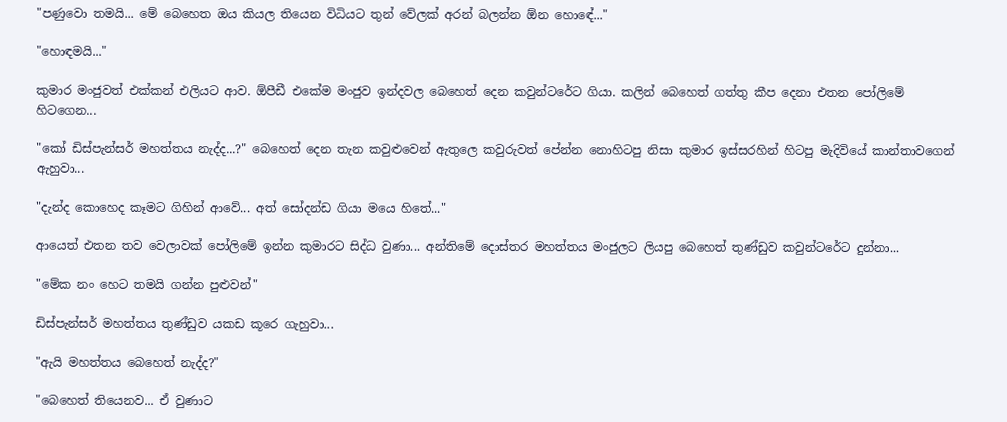"පණුවො තමයි... මේ බෙහෙත ඔය කියල තියෙන විධියට තුන් වේලක් අරන් බලන්න ඕන හො‍ඳේ..."

"හොඳමයි..."

කුමාර මංජුවත් එක්කන් එලියට ආව. ඕපීඩී එකේම මංජුව ඉන්දවල බෙහෙත් දෙන කවුන්ටරේට ගියා. කලින් බෙහෙත් ගත්තු කීප දෙනා එතන පෝලිමේ හිටගෙන...

"කෝ ඩිස්පැන්සර් මහත්තය නැද්ද...?" බෙහෙත් දෙන තැන කවුළුවෙන් ඇතුලෙ කවුරුවත් පේන්න නොහිටපු නිසා කුමාර ඉස්සරහින් හිටපු මැදිවියේ කාන්තාවගෙන් ඇහුවා...

"දැන්ද කොහෙද කෑමට ගිහින් ආවේ... අත් සෝද‍න්ඩ ගියා මයෙ හිතේ..."

ආයෙත් එතන තව වෙලාවක් පෝලිමේ ඉන්න කුමාරට සිද්ධ වුණා... අන්තිමේ දොස්තර මහත්තය මංජුලට ලියපු බෙහෙත් තුණ්ඩුව කවුන්ටරේට දුන්නා...

"මේක නං හෙට තමයි ගන්න පුළුවන්"

ඩිස්පැන්සර් මහත්තය තුණ්ඩුව ‍යකඩ කූරෙ ගැහුවා...

"ඇයි මහත්තය බෙහෙත් නැද්ද?"

"බෙහෙත් තියෙනව... ඒ වුණාට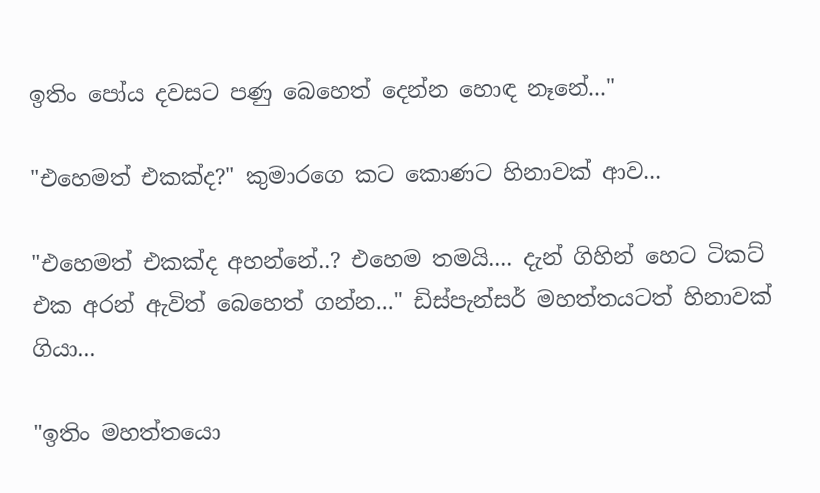ඉතිං පෝය දවසට පණු බෙහෙත් දෙන්න හොඳ නෑනේ..."

"එහෙමත් එකක්ද?" කුමාරගෙ කට කොණට හිනාවක් ආව...

"එහෙමත් එකක්ද අහන්නේ..? එහෙම තමයි.... දැන් ගිහින් හෙට ටිකට් එක අරන් ඇවිත් බෙහෙත් ගන්න..." ඩිස්පැන්සර් මහත්තයටත් හිනාවක් ගියා...

"ඉතිං මහත්තයො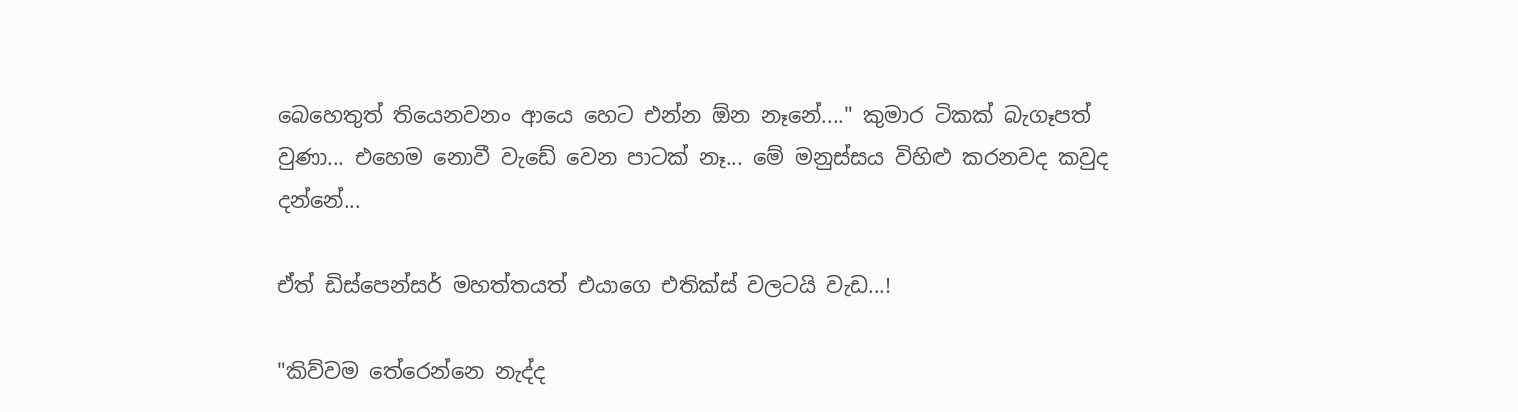බෙහෙතුත් තියෙනවනං ආයෙ හෙට එන්න ඕන නෑනේ...." කුමාර ටිකක් බැගෑපත් වුණා... එහෙම නොවී වැඩේ වෙන පාටක් නෑ... මේ මනුස්සය විහිළු කරනවද කවුද දන්නේ...

ඒත් ඩිස්පෙන්සර් මහත්තයත් එයාගෙ එතික්ස් වලටයි වැඩ...!

"කිව්වම තේරෙන්නෙ නැද්ද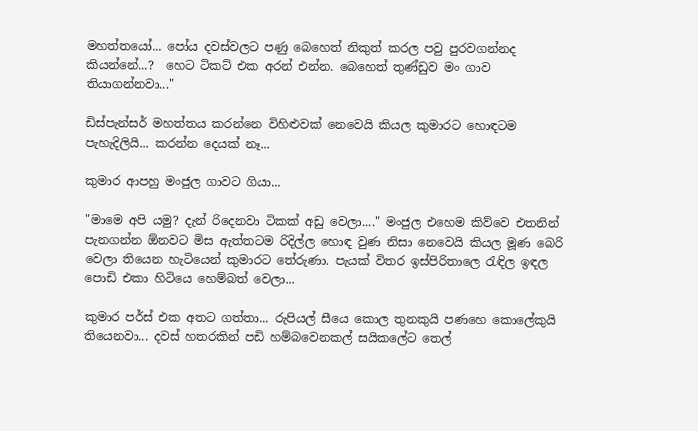මහත්තයෝ... පෝය දවස්වලට පණු බෙහෙත් නිකුත් කරල පවු පුරවගන්නද කියන්නේ...?  හෙට ටිකට් එක අරන් එන්න. බෙහෙත් තුණ්ඩුව මං ගාව තියාගන්නවා..."

ඩිස්පැන්සර් මහත්තය කරන්නෙ විහිළුවක් නෙවෙයි කියල කුමාරට හොඳටම පැහැදිලියි... කරන්න දෙයක් නෑ...

කුමාර ආපහු මංජුල ගාවට ගියා...

"මාමෙ අපි යමු? දැන් රිදෙනවා ටිකක් අඩු වෙලා...." මංජුල එහෙම කිව්වෙ එතනින් පැනගන්න ඕනවට මිස ඇත්තටම රිදිල්ල හොඳ වුණ නිසා නෙවෙයි කියල මූණ බෙරි වෙලා තියෙන හැටියෙන් කුමාරට තේරුණා. පැයක් විතර ඉස්පිරිතාලෙ රැඳිල ඉඳල පොඩි එකා හිටියෙ හෙම්බත් වෙලා...

කුමාර පර්ස් එක අතට ගත්තා... රුපියල් සීයෙ කොල තුනකුයි පණහෙ කොලේකුයි තියෙනවා... දවස් හතරකින් පඩි හම්බවෙනකල් සයිකලේට තෙල්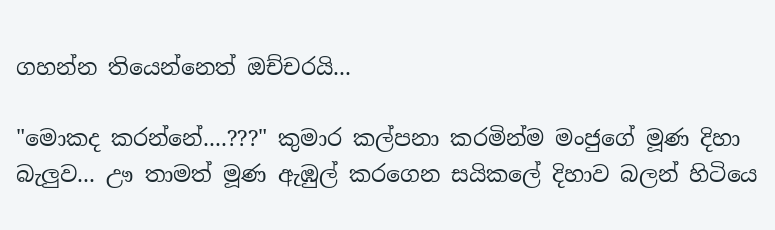ගහන්න තියෙන්නෙත් ඔච්චරයි...

"මොකද කරන්නේ....???" කුමාර කල්පනා කරමින්ම මංජුගේ මූණ දිහා බැලුව... ඌ තාමත් මූණ ඇඹුල් කරගෙන සයිකලේ දිහාව බලන් හිටියෙ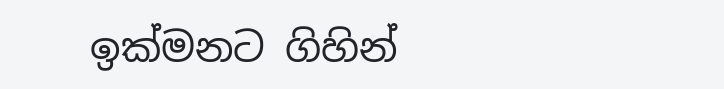ඉක්මනට ගිහින්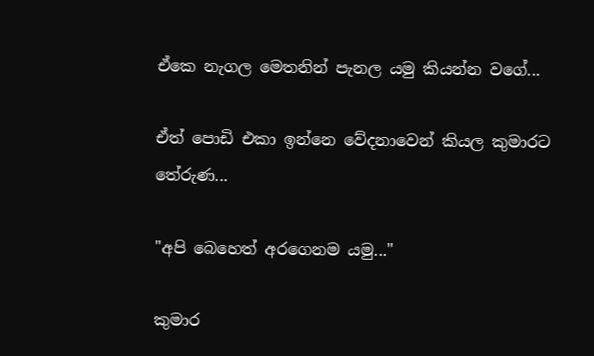ඒකෙ නැගල මෙතනින් පැනල යමු කියන්න ව‍ගේ...

ඒත් පොඩි එකා ඉන්නෙ වේදනාවෙන් කියල කුමාරට තේරුණ...

"අපි බෙහෙත් අරගෙනම යමු..."

කුමාර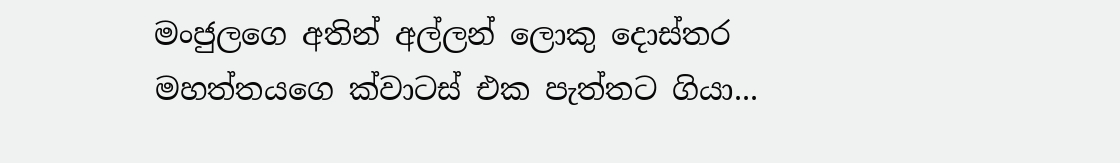මංජුලගෙ අතින් අල්ලන් ලොකු දොස්තර මහත්තයගෙ ක්වාටස් එක පැත්තට ගියා...